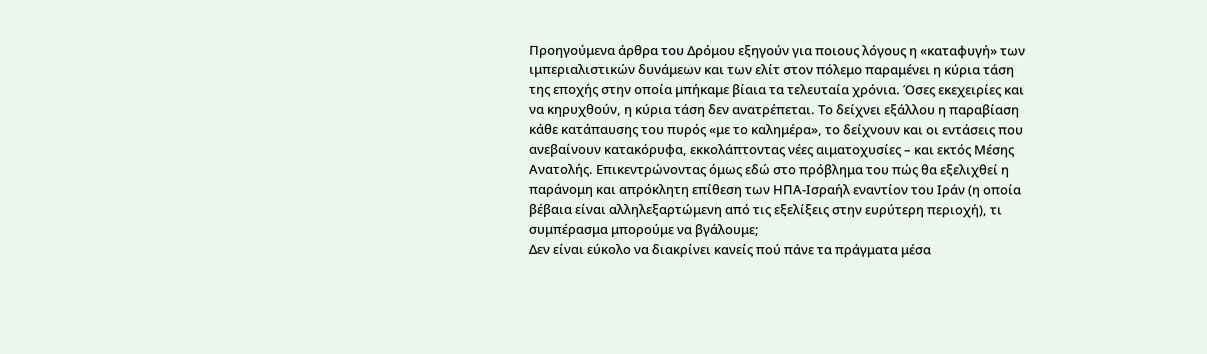Προηγούμενα άρθρα του Δρόμου εξηγούν για ποιους λόγους η «καταφυγή» των ιμπεριαλιστικών δυνάμεων και των ελίτ στον πόλεμο παραμένει η κύρια τάση της εποχής στην οποία μπήκαμε βίαια τα τελευταία χρόνια. Όσες εκεχειρίες και να κηρυχθούν, η κύρια τάση δεν ανατρέπεται. Το δείχνει εξάλλου η παραβίαση κάθε κατάπαυσης του πυρός «με το καλημέρα», το δείχνουν και οι εντάσεις που ανεβαίνουν κατακόρυφα, εκκολάπτοντας νέες αιματοχυσίες – και εκτός Μέσης Ανατολής. Επικεντρώνοντας όμως εδώ στο πρόβλημα του πώς θα εξελιχθεί η παράνομη και απρόκλητη επίθεση των ΗΠΑ-Ισραήλ εναντίον του Ιράν (η οποία βέβαια είναι αλληλεξαρτώμενη από τις εξελίξεις στην ευρύτερη περιοχή), τι συμπέρασμα μπορούμε να βγάλουμε;
Δεν είναι εύκολο να διακρίνει κανείς πού πάνε τα πράγματα μέσα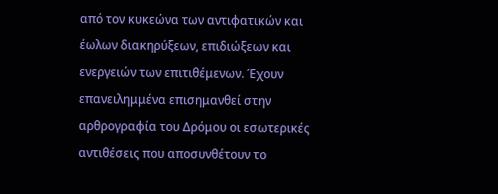από τον κυκεώνα των αντιφατικών και έωλων διακηρύξεων, επιδιώξεων και ενεργειών των επιτιθέμενων. Έχουν επανειλημμένα επισημανθεί στην αρθρογραφία του Δρόμου οι εσωτερικές αντιθέσεις που αποσυνθέτουν το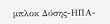μπλοκ Δύσης-ΗΠΑ-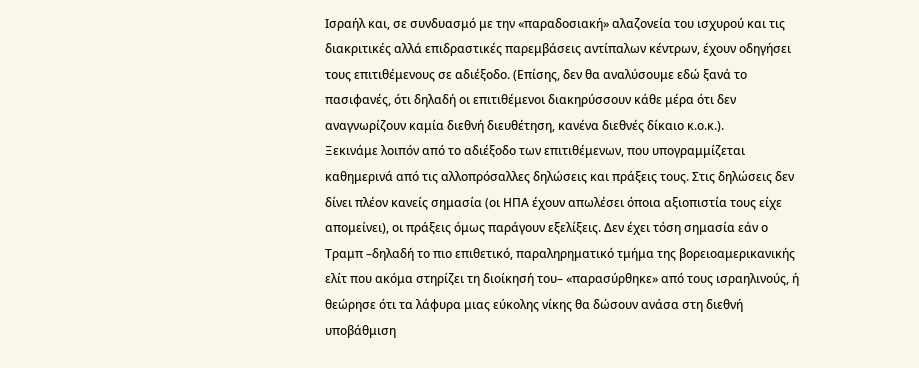Ισραήλ και, σε συνδυασμό με την «παραδοσιακή» αλαζονεία του ισχυρού και τις διακριτικές αλλά επιδραστικές παρεμβάσεις αντίπαλων κέντρων, έχουν οδηγήσει τους επιτιθέμενους σε αδιέξοδο. (Επίσης, δεν θα αναλύσουμε εδώ ξανά το πασιφανές, ότι δηλαδή οι επιτιθέμενοι διακηρύσσουν κάθε μέρα ότι δεν αναγνωρίζουν καμία διεθνή διευθέτηση, κανένα διεθνές δίκαιο κ.ο.κ.).
Ξεκινάμε λοιπόν από το αδιέξοδο των επιτιθέμενων, που υπογραμμίζεται καθημερινά από τις αλλοπρόσαλλες δηλώσεις και πράξεις τους. Στις δηλώσεις δεν δίνει πλέον κανείς σημασία (οι ΗΠΑ έχουν απωλέσει όποια αξιοπιστία τους είχε απομείνει), οι πράξεις όμως παράγουν εξελίξεις. Δεν έχει τόση σημασία εάν ο Τραμπ –δηλαδή το πιο επιθετικό, παραληρηματικό τμήμα της βορειοαμερικανικής ελίτ που ακόμα στηρίζει τη διοίκησή του– «παρασύρθηκε» από τους ισραηλινούς, ή θεώρησε ότι τα λάφυρα μιας εύκολης νίκης θα δώσουν ανάσα στη διεθνή υποβάθμιση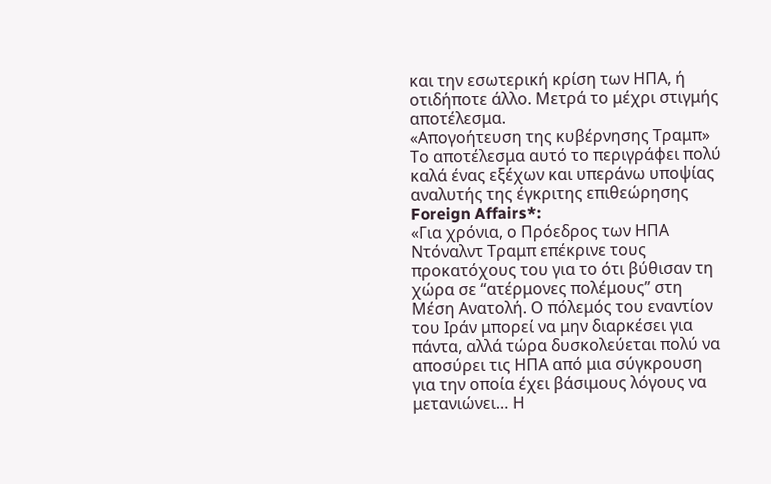και την εσωτερική κρίση των ΗΠΑ, ή οτιδήποτε άλλο. Μετρά το μέχρι στιγμής αποτέλεσμα.
«Απογοήτευση της κυβέρνησης Τραμπ»
Το αποτέλεσμα αυτό το περιγράφει πολύ καλά ένας εξέχων και υπεράνω υποψίας αναλυτής της έγκριτης επιθεώρησης Foreign Affairs*:
«Για χρόνια, ο Πρόεδρος των ΗΠΑ Ντόναλντ Τραμπ επέκρινε τους προκατόχους του για το ότι βύθισαν τη χώρα σε “ατέρμονες πολέμους” στη Μέση Ανατολή. Ο πόλεμός του εναντίον του Ιράν μπορεί να μην διαρκέσει για πάντα, αλλά τώρα δυσκολεύεται πολύ να αποσύρει τις ΗΠΑ από μια σύγκρουση για την οποία έχει βάσιμους λόγους να μετανιώνει… Η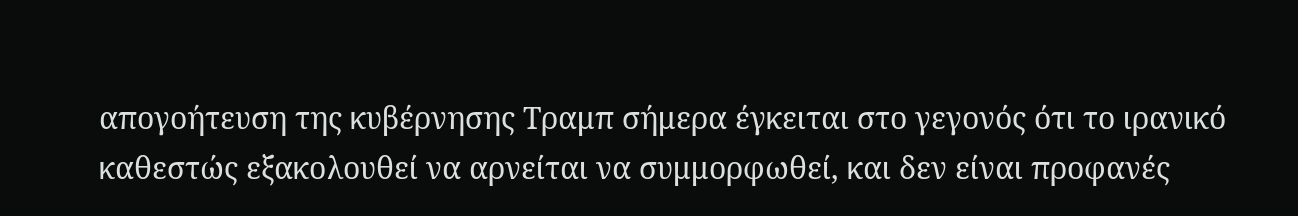απογοήτευση της κυβέρνησης Τραμπ σήμερα έγκειται στο γεγονός ότι το ιρανικό καθεστώς εξακολουθεί να αρνείται να συμμορφωθεί, και δεν είναι προφανές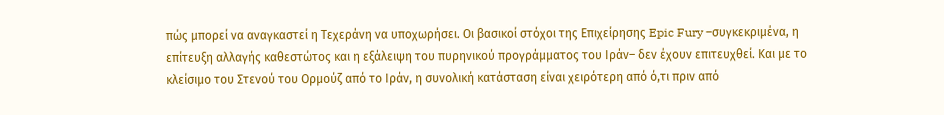πώς μπορεί να αναγκαστεί η Τεχεράνη να υποχωρήσει. Οι βασικοί στόχοι της Επιχείρησης Epic Fury –συγκεκριμένα, η επίτευξη αλλαγής καθεστώτος και η εξάλειψη του πυρηνικού προγράμματος του Ιράν– δεν έχουν επιτευχθεί. Και με το κλείσιμο του Στενού του Ορμούζ από το Ιράν, η συνολική κατάσταση είναι χειρότερη από ό,τι πριν από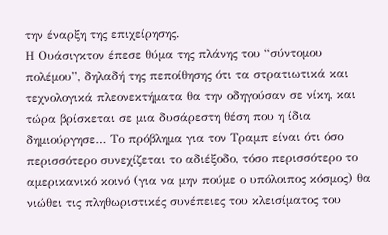την έναρξη της επιχείρησης.
Η Ουάσιγκτον έπεσε θύμα της πλάνης του “σύντομου πολέμου”, δηλαδή της πεποίθησης ότι τα στρατιωτικά και τεχνολογικά πλεονεκτήματα θα την οδηγούσαν σε νίκη, και τώρα βρίσκεται σε μια δυσάρεστη θέση που η ίδια δημιούργησε… Το πρόβλημα για τον Τραμπ είναι ότι όσο περισσότερο συνεχίζεται το αδιέξοδο, τόσο περισσότερο το αμερικανικό κοινό (για να μην πούμε ο υπόλοιπος κόσμος) θα νιώθει τις πληθωριστικές συνέπειες του κλεισίματος του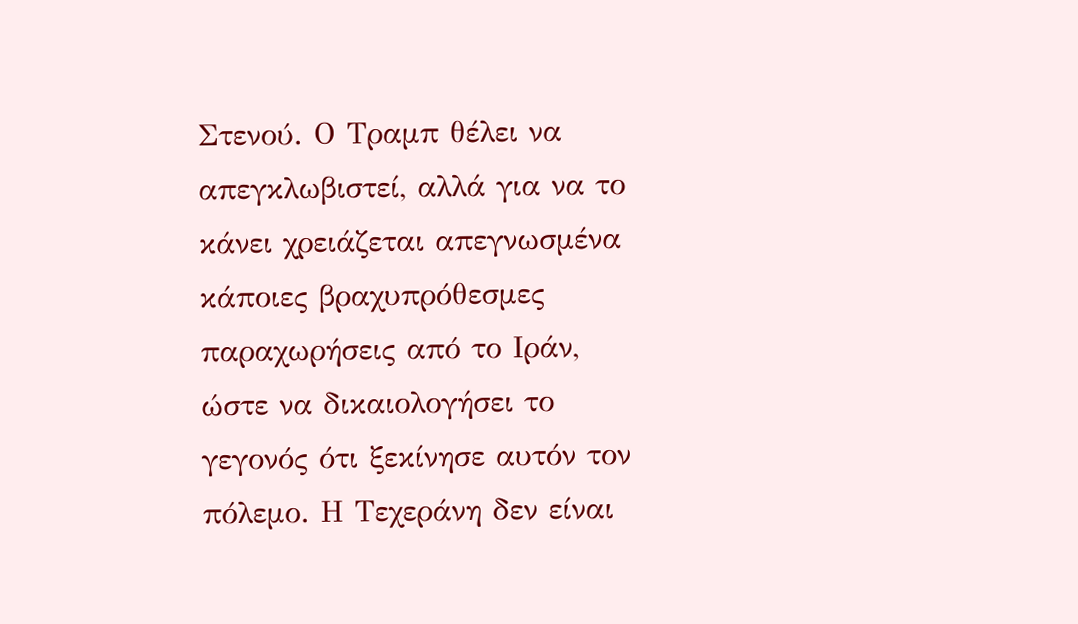Στενού. Ο Τραμπ θέλει να απεγκλωβιστεί, αλλά για να το κάνει χρειάζεται απεγνωσμένα κάποιες βραχυπρόθεσμες παραχωρήσεις από το Ιράν, ώστε να δικαιολογήσει το γεγονός ότι ξεκίνησε αυτόν τον πόλεμο. Η Τεχεράνη δεν είναι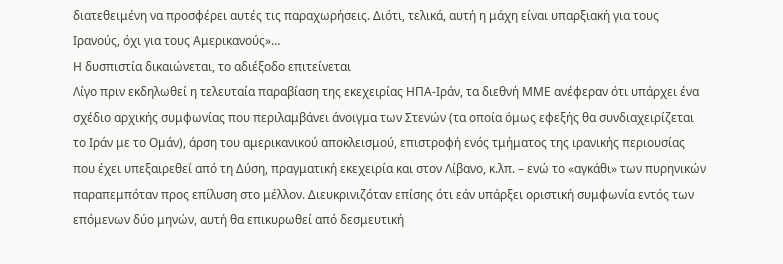διατεθειμένη να προσφέρει αυτές τις παραχωρήσεις. Διότι, τελικά, αυτή η μάχη είναι υπαρξιακή για τους Ιρανούς, όχι για τους Αμερικανούς»…
Η δυσπιστία δικαιώνεται, το αδιέξοδο επιτείνεται
Λίγο πριν εκδηλωθεί η τελευταία παραβίαση της εκεχειρίας ΗΠΑ-Ιράν, τα διεθνή ΜΜΕ ανέφεραν ότι υπάρχει ένα σχέδιο αρχικής συμφωνίας που περιλαμβάνει άνοιγμα των Στενών (τα οποία όμως εφεξής θα συνδιαχειρίζεται το Ιράν με το Ομάν), άρση του αμερικανικού αποκλεισμού, επιστροφή ενός τμήματος της ιρανικής περιουσίας που έχει υπεξαιρεθεί από τη Δύση, πραγματική εκεχειρία και στον Λίβανο, κ.λπ. – ενώ το «αγκάθι» των πυρηνικών παραπεμπόταν προς επίλυση στο μέλλον. Διευκρινιζόταν επίσης ότι εάν υπάρξει οριστική συμφωνία εντός των επόμενων δύο μηνών, αυτή θα επικυρωθεί από δεσμευτική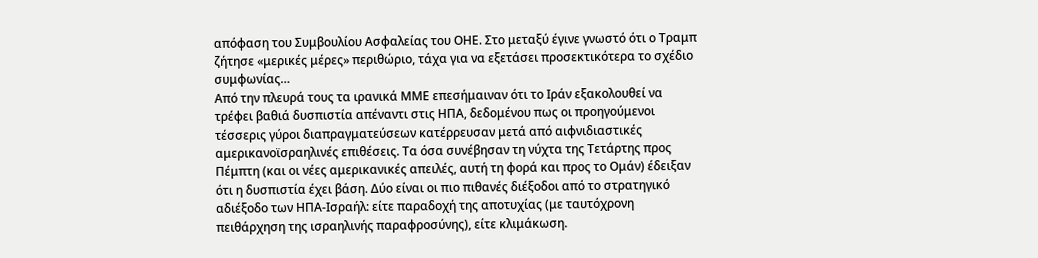απόφαση του Συμβουλίου Ασφαλείας του ΟΗΕ. Στο μεταξύ έγινε γνωστό ότι ο Τραμπ ζήτησε «μερικές μέρες» περιθώριο, τάχα για να εξετάσει προσεκτικότερα το σχέδιο συμφωνίας…
Από την πλευρά τους τα ιρανικά ΜΜΕ επεσήμαιναν ότι το Ιράν εξακολουθεί να τρέφει βαθιά δυσπιστία απέναντι στις ΗΠΑ, δεδομένου πως οι προηγούμενοι τέσσερις γύροι διαπραγματεύσεων κατέρρευσαν μετά από αιφνιδιαστικές αμερικανοϊσραηλινές επιθέσεις. Τα όσα συνέβησαν τη νύχτα της Τετάρτης προς Πέμπτη (και οι νέες αμερικανικές απειλές, αυτή τη φορά και προς το Ομάν) έδειξαν ότι η δυσπιστία έχει βάση. Δύο είναι οι πιο πιθανές διέξοδοι από το στρατηγικό αδιέξοδο των ΗΠΑ-Ισραήλ: είτε παραδοχή της αποτυχίας (με ταυτόχρονη πειθάρχηση της ισραηλινής παραφροσύνης), είτε κλιμάκωση.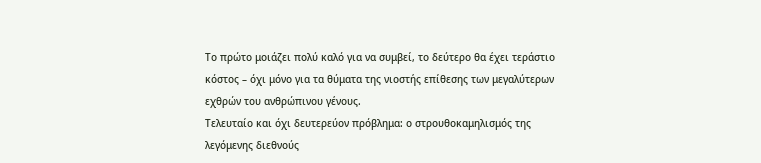Το πρώτο μοιάζει πολύ καλό για να συμβεί, το δεύτερο θα έχει τεράστιο κόστος – όχι μόνο για τα θύματα της νιοστής επίθεσης των μεγαλύτερων εχθρών του ανθρώπινου γένους.
Τελευταίο και όχι δευτερεύον πρόβλημα: ο στρουθοκαμηλισμός της λεγόμενης διεθνούς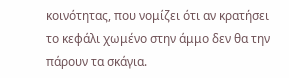κοινότητας, που νομίζει ότι αν κρατήσει το κεφάλι χωμένο στην άμμο δεν θα την πάρουν τα σκάγια.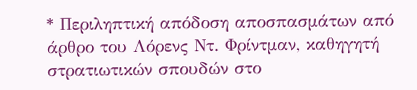* Περιληπτική απόδοση αποσπασμάτων από άρθρο του Λόρενς Ντ. Φρίντμαν, καθηγητή στρατιωτικών σπουδών στο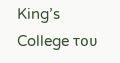King’s College του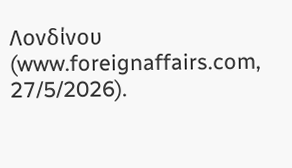Λονδίνου (www.foreignaffairs.com, 27/5/2026).